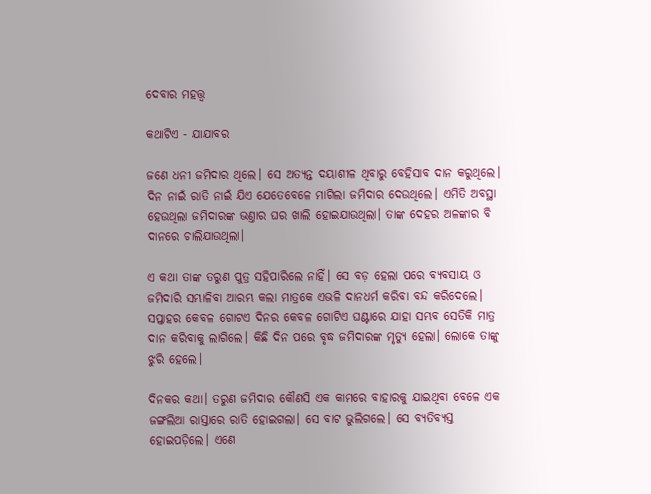ଦେବାର ମହତ୍ତ୍ବ

କଥାଟିଏ - ଯାଯାବର

ଜଣେ ଧନୀ ଜମିଦାର ଥିଲେ। ସେ ଅତ୍ୟନ୍ତ ଦୟାଶୀଳ ଥିବାରୁ ବେହିସାବ ଦାନ କରୁଥିଲେ। ଦିନ ନାଇଁ ରାତି ନାଇଁ ଯିଏ ଯେତେବେଳେ ମାଗିଲା ଜମିଦାର ଦେଉଥିଲେ। ଏମିତି ଅବସ୍ଥା ହେଉଥିଲା ଜମିଦାରଙ୍କ ଭଣ୍ତାର ଘର ଖାଲି ହୋଇଯାଉଥିଲା। ତାଙ୍କ ଦେହର ଅଳଙ୍କାର ବି ଦାନରେ ଚାଲିଯାଉଥିଲା।

ଏ କଥା ତାଙ୍କ ତରୁଣ ପୁତ୍ର ସହିପାରିଲେ ନାହିଁ। ସେ ବଡ଼ ହେଲା ପରେ ବ୍ୟବସାୟ ଓ ଜମିଦାରି ସମ୍ଭାଳିବା ଆରମ୍ଭ କଲା ମାତ୍ରକେ ଏଭଳି ଦାନଧର୍ମ କରିବା ବନ୍ଦ କରିଦେଲେ। ସପ୍ତାହର କେବଳ ଗୋଟଏ ଦିନର କେବଳ ଗୋଟିଏ ଘଣ୍ଟାରେ ଯାହା ସମ୍ଭବ ସେତିକି ମାତ୍ର ଦାନ କରିବାକୁ ଲାଗିଲେ। କିଛି ଦିନ ପରେ ବୃଦ୍ଧ ଜମିଦାରଙ୍କ ମୃତ୍ୟୁ ହେଲା। ଲୋକେ ତାଙ୍କୁ ଝୁରି ହେଲେ।

ଦିନକର କଥା। ତରୁଣ ଜମିଦାର କୌଣସି ଏକ କାମରେ ବାହାରକୁ ଯାଇଥିବା ବେଳେ ଏକ ଜଙ୍ଗଲିଆ ରାସ୍ତାରେ ରାତି ହୋଇଗଲା। ସେ ବାଟ ଭୁଲିଗଲେ। ସେ ବ୍ୟତିବ୍ୟସ୍ତ ହୋଇପଡ଼ିଲେ। ଏଣେ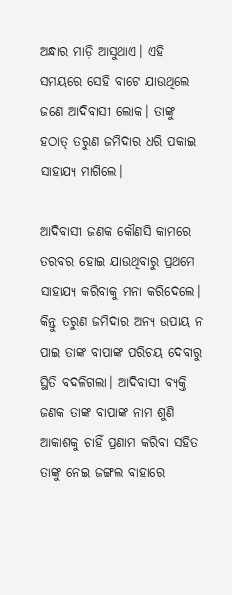ଅନ୍ଧାର ମାଡ଼ି ଆସୁଥାଏ। ଏହି ସମୟରେ ସେହି ବାଟେ ଯାଉଥିଲେ ଜଣେ ଆଦିବାସୀ ଲୋକ। ତାଙ୍କୁ ହଠାତ୍‌ ତରୁଣ ଜମିଦାର ଧରି ପକାଇ ସାହାଯ୍ୟ ମାଗିଲେ।

ଆଦିବାସୀ ଜଣକ କୌଣସି କାମରେ ତରବର ହୋଇ ଯାଉଥିବାରୁ ପ୍ରଥମେ ସାହାଯ୍ୟ କରିବାକୁ ମନା କରିଦେଲେ। କିନ୍ତୁ ତରୁଣ ଜମିଦାର ଅନ୍ୟ ଉପାୟ ନ ପାଇ ତାଙ୍କ ବାପାଙ୍କ ପରିଚୟ ଦେବାରୁ ସ୍ଥିତି ବଦଳିଗଲା। ଆଦିବାସୀ ବ୍ୟକ୍ତି ଜଣକ ତାଙ୍କ ବାପାଙ୍କ ନାମ ଶୁଣି ଆକାଶକୁ ଚାହିଁ ପ୍ରଣାମ କରିବା ସହିତ ତାଙ୍କୁ ନେଇ ଜଙ୍ଗଲ ବାହାରେ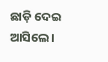ଛାଡ଼ି ଦେଇ ଆସିଲେ।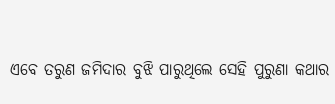ଏବେ ତରୁଣ ଜମିଦାର ବୁଝି ପାରୁଥିଲେ ସେହି ପୁରୁଣା କଥାର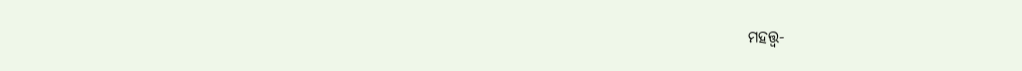ମହତ୍ତ୍ବ-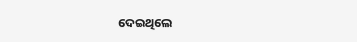ଦେଇଥିଲେ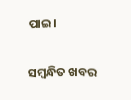ପାଇ।

ସମ୍ବନ୍ଧିତ ଖବର